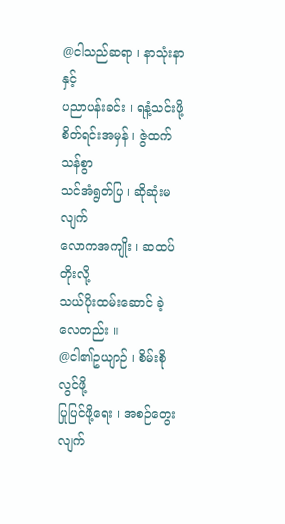@ငါသည်ဆရာ ၊ နာသုံးနာနှင့်
ပညာပန်းခင်း ၊ ရနံ့သင်းဖို့
စိတ်ရင်းအမှန် ၊ ဇွဲထက်သန်စွာ
သင်အံရွတ်ပြ ၊ ဆိုဆုံးမလျက်
လောကအကျိုး ၊ ဆထပ်တိုးလို့
သယ်ပိုးထမ်းဆောင် ခဲ့လေတည်း ။
@ငါ၏ဥယျာဉ် ၊ စိမ်းစိုလွင်ဖို့
ပြုပြင်ဖို့ရေး ၊ အစဉ်တွေးလျက်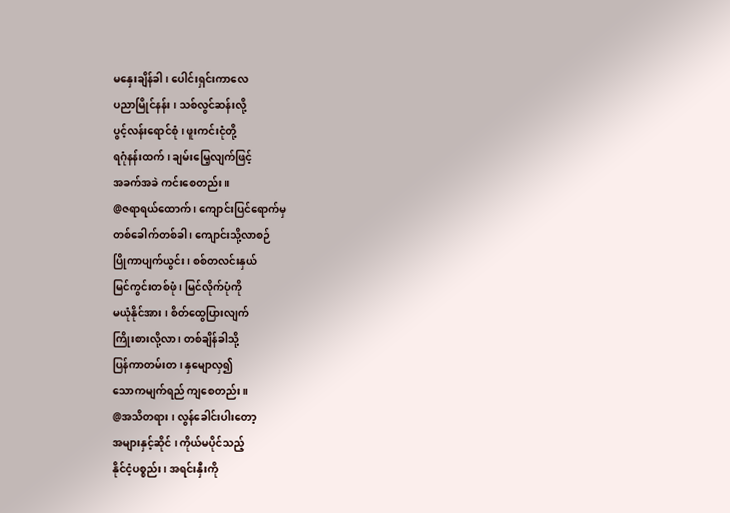မနှေးချိန်ခါ ၊ ပေါင်းရှင်းကာလေ
ပညာမြိုင်နန်း ၊ သစ်လွင်ဆန်းလို့
ပွင့်လန်းရောင်စုံ ၊ ဖူးကင်းငုံတို့
ရဂုံနန်းထက် ၊ ချမ်းမြေ့လျက်ဖြင့်
အခက်အခဲ ကင်းစေတည်း ။
@ဇရာရယ်ထောက် ၊ ကျောင်းပြင်ရောက်မှ
တစ်ခေါက်တစ်ခါ ၊ ကျောင်းသို့လာစဉ်
ပြိုကာပျက်ယွင်း ၊ စစ်တလင်းနှယ်
မြင်ကွင်းတစ်ဖုံ ၊ မြင်လိုက်ပုံကို
မယုံနိုင်အား ၊ စိတ်ထွေပြားလျက်
ကြိုးစားလို့လာ ၊ တစ်ချိန်ခါသို့
ပြန်ကာတမ်းတ ၊ နှမျောလှ၍
သောကမျက်ရည် ကျစေတည်း ။
@အသိတရား ၊ လွန်ခေါင်းပါးတော့
အများနှင့်ဆိုင် ၊ ကိုယ်မပိုင်သည့်
နိုင်ငံ့ပစ္စည်း ၊ အရင်းနှီးကို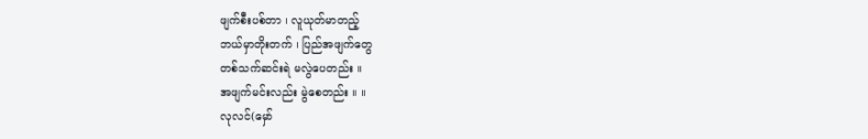ဖျက်စီးပစ်တာ ၊ လူယုတ်မာတည့်
ဘယ်မှာတိုးတက် ၊ ပြည်အဖျက်တွေ
တစ်သက်ဆင်းရဲ မလွဲပေတည်း ။
အဖျက်မင်းလည်း မွဲစေတည်း ။ ။
လုလင်(မှော်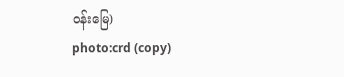ဝန်းမြေ)
photo:crd (copy)